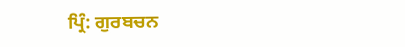ਪ੍ਰਿੰ: ਗੁਰਬਚਨ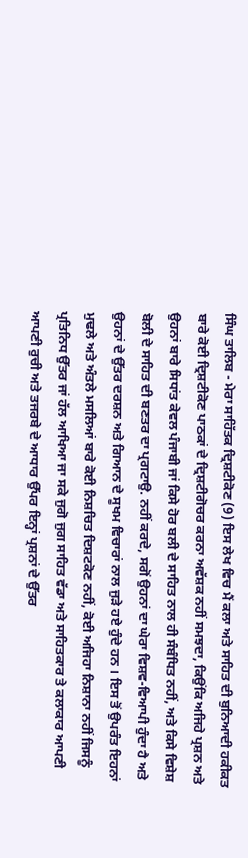ਸਿੰਘ ਤਾਲਿਬ - ਮੇਰਾ ਸਾਹਿੱਤਕ ਦ੍ਰਿਸ਼ਟੀਕੋਣ (9) ਇਸ ਲੇਖ ਵਿਚ ਮੈਂ ਕਲਾ ਅਤੇ ਸਾਹਿਤ ਦੀ ਬੁਨਿਆਦੀ ਹਕੀਕਤ ਬਾਰੇ ਕੋਈ ਦ੍ਰਿਸ਼ਟੀਕੋਣ ਪਾਠਕਾਂ ਦੇ ਦ੍ਰਿਸ਼ਟੀਗੋਚਰ ਕਰਨਾ ਅਵੱਸ਼ਕ ਨਹੀਂ ਸਮਝਦਾ, ਕਿਉਂਕਿ ਅਜਿਹੇ ਪ੍ਰਸ਼ਨ ਅਤੇ ਉਹਨਾਂ ਬਾਰੇ ਸਿਧਾਂਤ ਕੇਵਲ ਪੰਜਾਬੀ ਜਾਂ ਕਿਸੇ ਹੋਰ ਬਲੀ ਦੇ ਸਾਹਿਤ ਨਾਲ ਹੀ ਸੰਬੰਧਿਤ ਨਹੀਂ, ਅਤੇ ਕਿਸੇ ਵਿਸ਼ੇਸ਼ ਬੋਲੀ ਦੇ ਸਾਹਿਤ ਦੀ ਬਣਤਰ ਦਾ ਪ੍ਰਗਟਾਉ. ਨਹੀਂ ਕਰਦੇ, ਸਗੋਂ ਉਹਨਾਂ ਦਾ ਘੇਰਾ ਵਿਸ਼ਵ-ਵਿਆਪੀ ਹੁੰਦਾ ਹੈ ਅਤੇ ਉਹਨਾਂ ਦੇ ਉੱਤਰ ਦਰਸ਼ਨ ਅਤੇ ਗਿਆਨ ਦੇ ਸੂਖਮ ਵਿਚਾਰਾਂ ਨਾਲ ਜੁੜੇ ਹਏ ਹੁੰਦੇ ਹਨ । ਇਸ ਤੋਂ ਉਪਰੰਤ ਇਹਨਾਂ ਮੁਢਲੇ ਅਤੇ ਅੰਤਲੇ ਮਸਲਿਆਂ ਬਾਰੇ ਕੋਈ ਨਿਸ਼ਚਿਤ ਦਿਸ਼ਟਕੋਣ ਨਹੀਂ, ਕੋਈ ਅਜਿਹਾ ਨਿਸ਼ਾਨਾ ਨਹੀਂ ਜਿਸਨੂੰ ਪ੍ਰਤਿਨਿਧ ਉੱਤਰ ਜਾਂ ਹੱਲ ਆਖਿਆ ਜਾ ਸਕੇ ਜੁਗੋ ਜੁਗ ਸਾਹਿਤ ਵੱਡਾ ਅਤੇ ਸਾਹਿਤਕਾਰ ਤੇ ਕਲਾਕਾਰ ਆਪਣੀ ਆਪਣੀ ਰੁਚੀ ਅਤੇ ਤਜਰਬੇ ਦੇ ਆਧਾਰ ਉੱਪਰ ਇਨ੍ਹਾਂ ਪ੍ਰਸ਼ਨਾਂ ਦੇ ਉੱਤਰ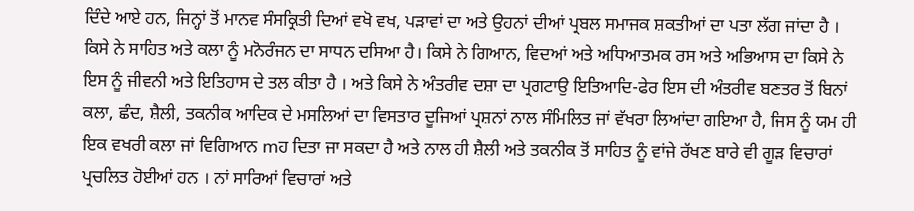ਦਿੰਦੇ ਆਏ ਹਨ, ਜਿਨ੍ਹਾਂ ਤੋਂ ਮਾਨਵ ਸੰਸਕ੍ਰਿਤੀ ਦਿਆਂ ਵਖੋ ਵਖ, ਪੜਾਵਾਂ ਦਾ ਅਤੇ ਉਹਨਾਂ ਦੀਆਂ ਪ੍ਰਬਲ ਸਮਾਜਕ ਸ਼ਕਤੀਆਂ ਦਾ ਪਤਾ ਲੱਗ ਜਾਂਦਾ ਹੈ । ਕਿਸੇ ਨੇ ਸਾਹਿਤ ਅਤੇ ਕਲਾ ਨੂੰ ਮਨੋਰੰਜਨ ਦਾ ਸਾਧਨ ਦਸਿਆ ਹੈ। ਕਿਸੇ ਨੇ ਗਿਆਨ, ਵਿਦਆਂ ਅਤੇ ਅਧਿਆਤਮਕ ਰਸ ਅਤੇ ਅਭਿਆਸ ਦਾ ਕਿਸੇ ਨੇ ਇਸ ਨੂੰ ਜੀਵਨੀ ਅਤੇ ਇਤਿਹਾਸ ਦੇ ਤਲ ਕੀਤਾ ਹੈ । ਅਤੇ ਕਿਸੇ ਨੇ ਅੰਤਰੀਵ ਦਸ਼ਾ ਦਾ ਪ੍ਰਗਟਾਉ ਇਤਿਆਦਿ-ਫੇਰ ਇਸ ਦੀ ਅੰਤਰੀਵ ਬਣਤਰ ਤੋਂ ਬਿਨਾਂ ਕਲਾ, ਛੰਦ, ਸ਼ੈਲੀ, ਤਕਨੀਕ ਆਦਿਕ ਦੇ ਮਸਲਿਆਂ ਦਾ ਵਿਸਤਾਰ ਦੂਜਿਆਂ ਪ੍ਰਸ਼ਨਾਂ ਨਾਲ ਸੰਮਿਲਿਤ ਜਾਂ ਵੱਖਰਾ ਲਿਆਂਦਾ ਗਇਆ ਹੈ, ਜਿਸ ਨੂੰ ਯਮ ਹੀ ਇਕ ਵਖਰੀ ਕਲਾ ਜਾਂ ਵਿਗਿਆਨ mਹ ਦਿਤਾ ਜਾ ਸਕਦਾ ਹੈ ਅਤੇ ਨਾਲ ਹੀ ਸ਼ੈਲੀ ਅਤੇ ਤਕਨੀਕ ਤੋਂ ਸਾਹਿਤ ਨੂੰ ਵਾਂਜੇ ਰੱਖਣ ਬਾਰੇ ਵੀ ਗੂੜ ਵਿਚਾਰਾਂ ਪ੍ਰਚਲਿਤ ਹੋਈਆਂ ਹਨ । ਨਾਂ ਸਾਰਿਆਂ ਵਿਚਾਰਾਂ ਅਤੇ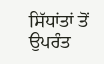ਸਿੱਧਾਂਤਾਂ ਤੋਂ ਉਪਰੰਤ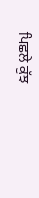ਪਿਛਲੇ ਕੁੱਝ